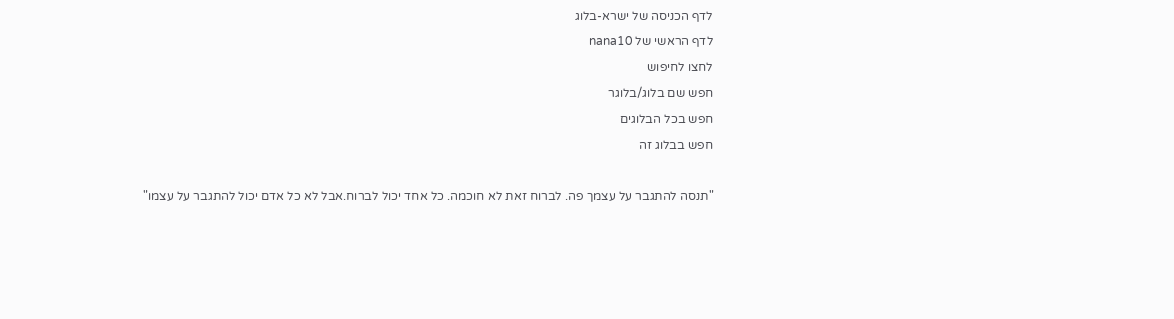לדף הכניסה של ישרא-בלוג
לדף הראשי של nana10
לחצו לחיפוש
חפש שם בלוג/בלוגר
חפש בכל הבלוגים
חפש בבלוג זה

"תנסה להתגבר על עצמך פה. לברוח זאת לא חוכמה. כל אחד יכול לברוח.אבל לא כל אדם יכול להתגבר על עצמו"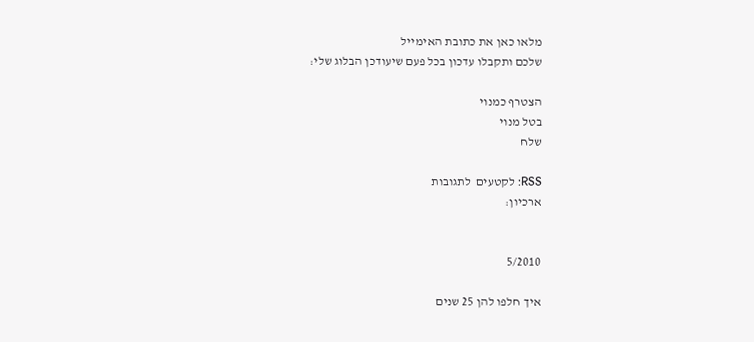מלאו כאן את כתובת האימייל
שלכם ותקבלו עדכון בכל פעם שיעודכן הבלוג שלי:

הצטרף כמנוי
בטל מנוי
שלח

RSS: לקטעים  לתגובות
ארכיון:


5/2010

איך חלפו להן 25 שנים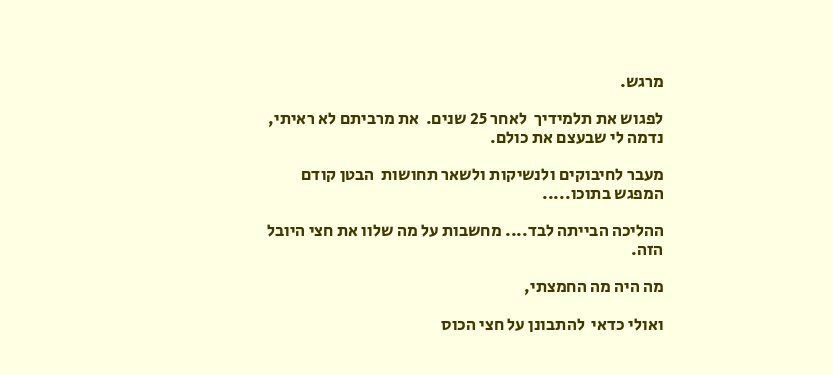מרגש.

לפגוש את תלמידיך  לאחר 25 שנים.  את מרביתם לא ראיתי, נדמה לי שבעצם את כולם.

מעבר לחיבוקים ולנשיקות ולשאר תחושות  הבטן קודם המפגש בתוכו.....

ההליכה הבייתה לבד.... מחשבות על מה שלוו את חצי היובל הזה.

מה היה מה החמצתי,

ואולי כדאי  להתבונן על חצי הכוס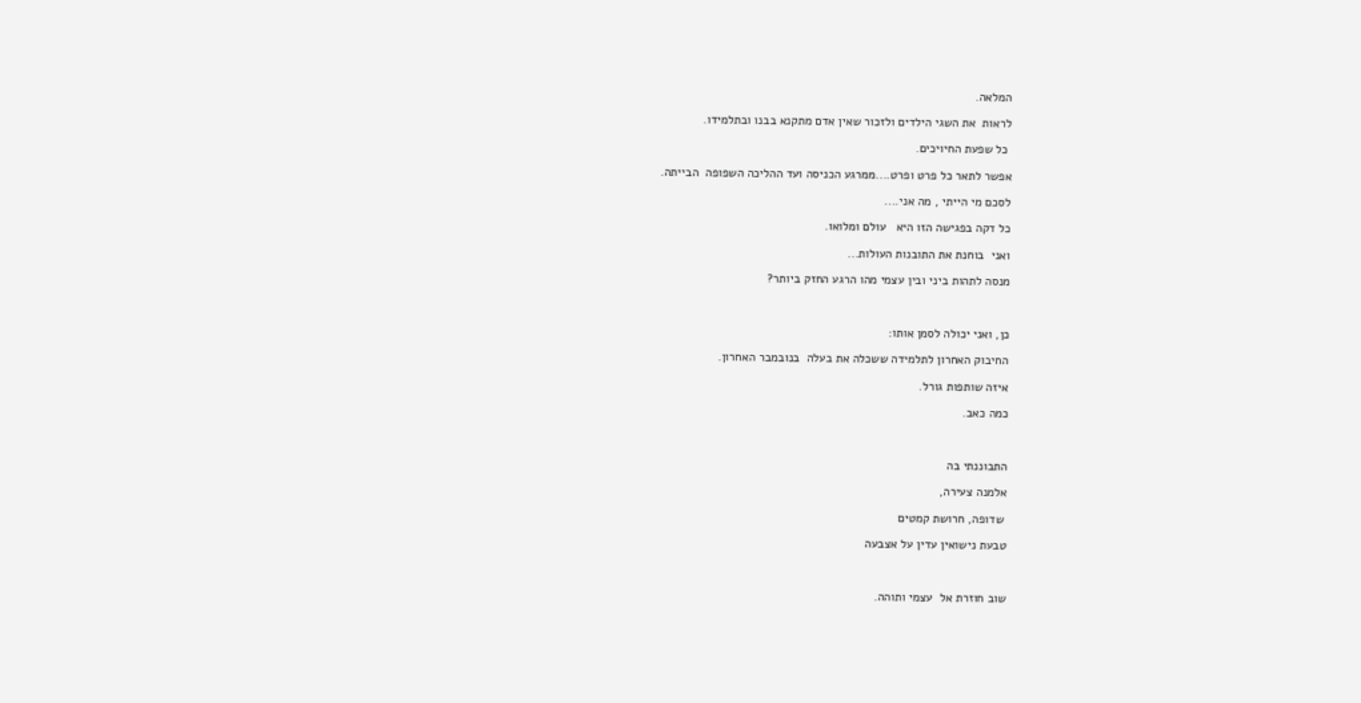המלאה.

לראות  את השגי הילדים ולזכור שאין אדם מתקנא בבנו ובתלמידו.

 כל שפעת החיויכים.

אפשר לתאר כל פרט ופרט....ממרגע הכניסה ועד ההליכה השפופה  הבייתה.

לסכם מי הייתי , מה אני....

כל דקה בפגישה הזו היא   עולם ומלואו.

ואני  בוחנת את התובנות העולות...

מנסה לתהות ביני ובין עצמי מהו הרגע החזק ביותר?



כן, ואני יכולה לסמן אותו:

החיבוק האחרון לתלמידה ששכלה את בעלה  בנובמבר האחרון.

איזה שותפות גורל.

כמה כאב.



התבוננתי בה

אלמנה צעירה,

 שדופה, חרושת קמטים

טבעת נישואין עדין על אצבעה



שוב חוזרת אל  עצמי ותוהה.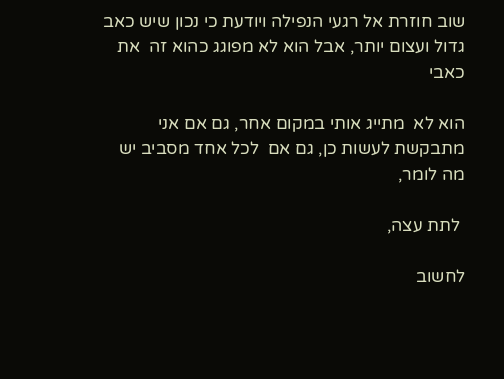שוב חוזרת אל רגעי הנפילה ויודעת כי נכון שיש כאב גדול ועצום יותר, אבל הוא לא מפוגג כהוא זה  את כאבי

הוא לא  מתייג אותי במקום אחר, גם אם אני מתבקשת לעשות כן, גם אם  לכל אחד מסביב יש  מה לומר,

 לתת עצה,

לחשוב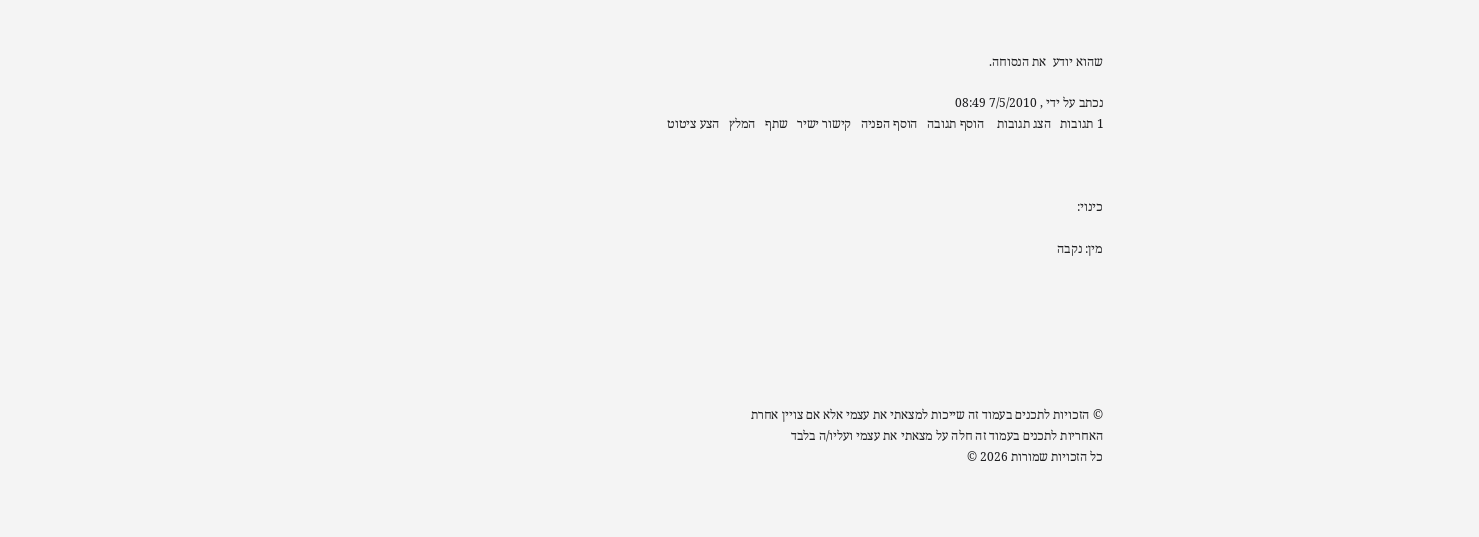שהוא יודע  את הנסוחה.

נכתב על ידי , 7/5/2010 08:49
1 תגובות   הצג תגובות    הוסף תגובה   הוסף הפניה   קישור ישיר   שתף   המלץ   הצע ציטוט



כינוי:

מין: נקבה







© הזכויות לתכנים בעמוד זה שייכות למצאתי את עצמי אלא אם צויין אחרת
האחריות לתכנים בעמוד זה חלה על מצאתי את עצמי ועליו/ה בלבד
כל הזכויות שמורות 2026 ©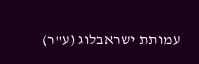עמותת ישראבלוג (ע"ר)